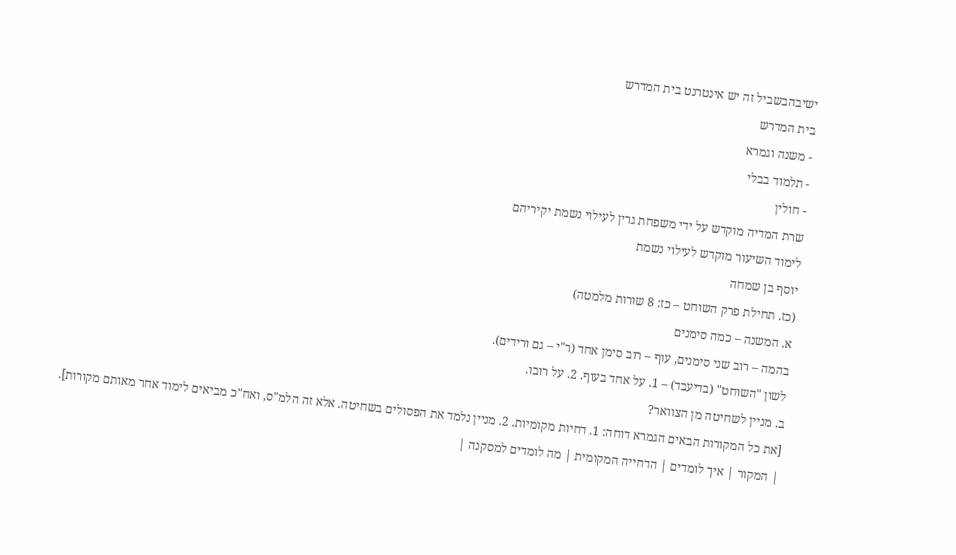ישיבהבשביל זה יש אינטרנט בית המדרש
בית המדרש
- משנה וגמרא
- תלמוד בבלי
- חולין
שרת המדיה מוקדש על ידי משפחת גרין לעילוי נשמת יקיריהם
לימוד השיעור מוקדש לעילוי נשמת
יוסף בן שמחה
(כז. תחילת פרק השוחט – כז: 8 שורות מלמטה)
א. המשנה – כמה סימנים
בהמה – רוב שני סימנים, עוף – רוב סימן אחד (ר"י – גם ורידים).
לשון "השוחט" (בדיעבד) – 1. על אחד בעוף. 2. על רובו.
ב. מניין לשחיטה מן הצוואר?
[את כל המקורות הבאים הגמרא דוחה: 1. דחיות מקומיות. 2. מניין נלמד את הפסולים בשחיטה. אלא זה הלמ"ס, ואח"כ מביאים לימוד אחר מאותם מקורות].
| המקור | איך לומדים | הדחייה המקומית | מה לומדים למסקנה |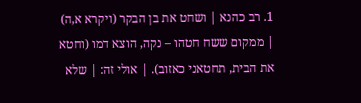1. רב כהנא | ושחט את בן הבקר (ויקרא א,ה) | ממקום ששח חטהו – נקה, הוצא דמו (וחטא את הבית, תחטאני כאזוב). | אולי זה: | שלא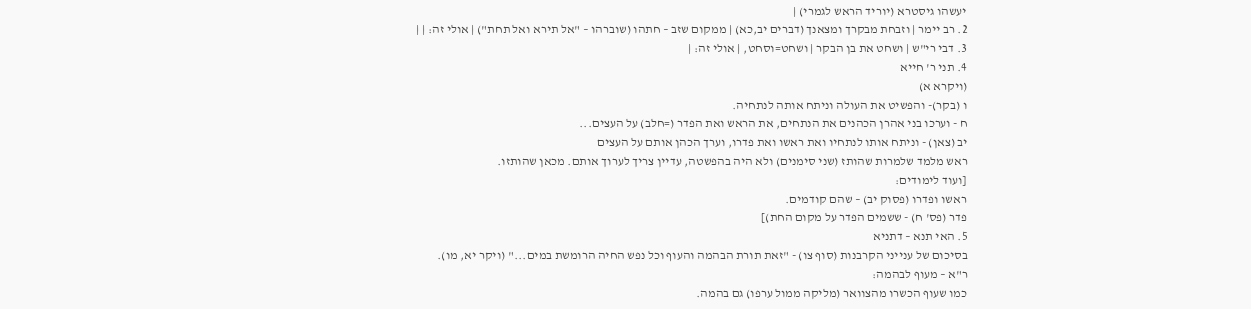יעשהו גיסטרא (יוריד הראש לגמרי) |
2. רב יימר | וזבחת מבקרך ומצאנך (דברים יב,כא) | ממקום שזב – חתהו (שוברהו – "אל תירא ואל תחת") | אולי זה: | |
3. דבי רי"ש | ושחט את בן הבקר | ושחט=וסחט, | אולי זה: |
4. תני ר' חייא
(ויקרא א)
ו (בקר)- והפשיט את העולה וניתח אותה לנתחיה.
ח - וערכו בני אהרן הכהנים את הנתחים, את הראש ואת הפדר (=חלב) על העצים...
יב (צאן) - וניתח אותו לנתחיו ואת ראשו ואת פדרו, וערך הכהן אותם על העצים
ראש מלמד שלמרות שהותז (שני סימנים) ולא היה בהפשטה, עדיין צריך לערוך אותם. מכאן שהותזו.
[ועוד לימודים:
ראשו ופדרו (פסוק יב) – שהם קודמים.
פדר (פס' ח) - ששמים הפדר על מקום החת)]
5. האי תנא – דתניא
בסיכום של ענייני הקרבנות (סוף צו) - "זאת תורת הבהמה והעוף וכל נפש החיה הרומשת במים..." (ויקר יא, מו).
ר"א – מעוף לבהמה:
כמו שעוף הכשרו מהצוואר (מליקה ממול ערפו) גם בהמה.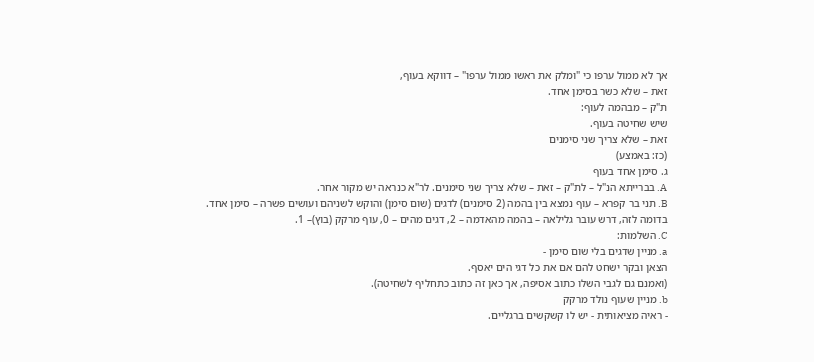אך לא ממול ערפו כי "ומלק את ראשו ממול ערפו" – דווקא בעוף,
זאת – שלא כשר בסימן אחד.
ת"ק – מבהמה לעוף:
שיש שחיטה בעוף.
זאת – שלא צריך שני סימנים
(כז: באמצע)
ג. סימן אחד בעוף
A. בברייתא הנ"ל – לת"ק – זאת – שלא צריך שני סימנים. לר"א כנראה יש מקור אחר.
B. תני בר קפרא – עוף נמצא בין בהמה (2 סימנים) לדגים (שום סימן) והוקש לשניהם ועושים פשרה – סימן אחד.
בדומה לזה, דרש עובר גלילאה – בהמה מהאדמה – 2, דגים מהים – 0, עוף מרקק (בוץ)– 1.
C. השלמות:
a. מניין שדגים בלי שום סימן -
הצאן ובקר ישחט להם אם את כל דגי הים יאסף.
(ואמנם גם לגבי השלו כתוב אסיפה, אך כאן זה כתוב כתחליף לשחיטה).
b. מניין שעוף נולד מרקק
- ראיה מציאותית - יש לו קשקשים ברגליים.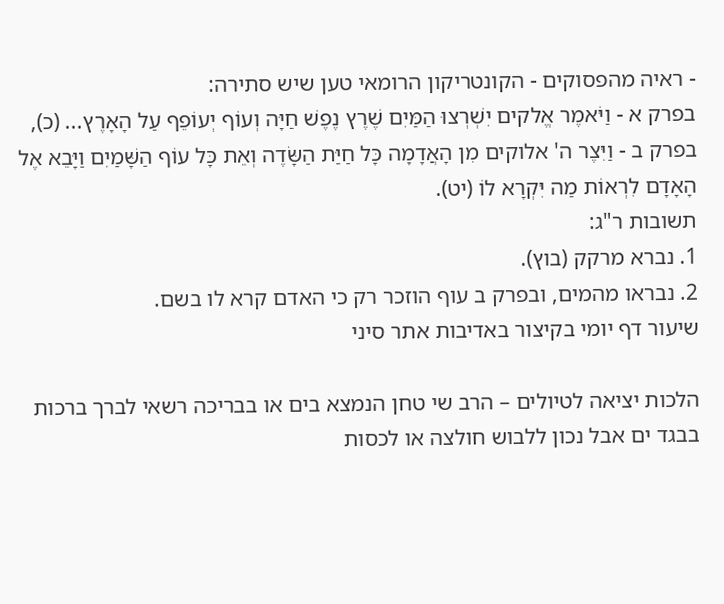- ראיה מהפסוקים - הקונטריקון הרומאי טען שיש סתירה:
בפרק א - וַיֹּאמֶר אֱלקים יִשְׁרְצוּ הַמַּיִם שֶׁרֶץ נֶפֶשׁ חַיָּה וְעוֹף יְעוֹפֵף עַל הָאָרֶץ... (כ),
בפרק ב - וַיִּצֶר ה' אלוקים מִן הָאֲדָמָה כָּל חַיַּת הַשָּׂדֶה וְאֵת כָּל עוֹף הַשָּׁמַיִם וַיָּבֵא אֶל הָאָדָם לִרְאוֹת מַה יִּקְרָא לוֹ (יט).
תשובות ר"ג:
1. נברא מרקק (בוץ).
2. נבראו מהמים, ובפרק ב עוף הוזכר רק כי האדם קרא לו בשם.
שיעור דף יומי בקיצור באדיבות אתר סיני

הלכות יציאה לטיולים – הרב שי טחן הנמצא בים או בבריכה רשאי לברך ברכות בבגד ים אבל נכון ללבוש חולצה או לכסות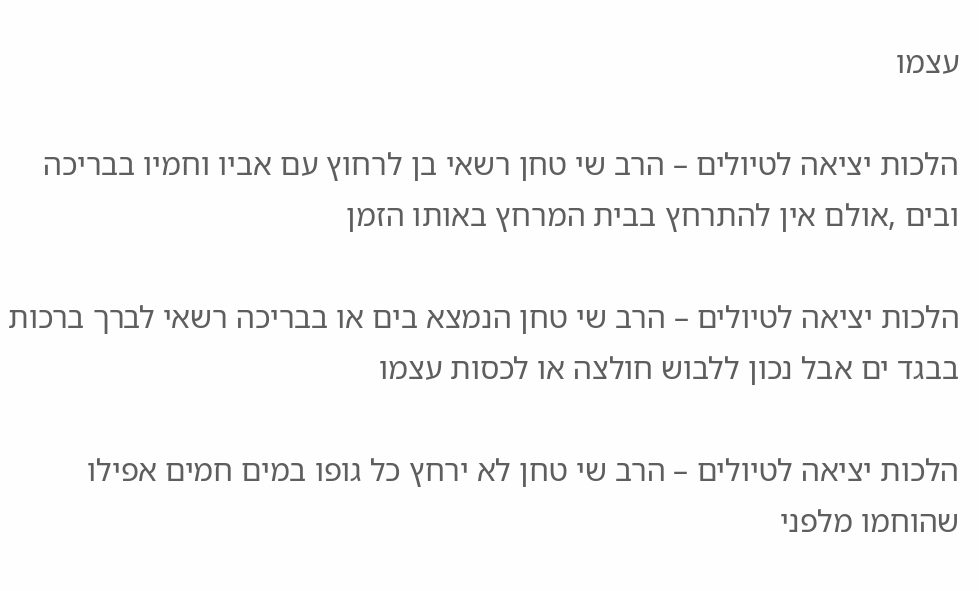עצמו

הלכות יציאה לטיולים – הרב שי טחן רשאי בן לרחוץ עם אביו וחמיו בבריכה ובים ,אולם אין להתרחץ בבית המרחץ באותו הזמן

הלכות יציאה לטיולים – הרב שי טחן הנמצא בים או בבריכה רשאי לברך ברכות בבגד ים אבל נכון ללבוש חולצה או לכסות עצמו

הלכות יציאה לטיולים – הרב שי טחן לא ירחץ כל גופו במים חמים אפילו שהוחמו מלפני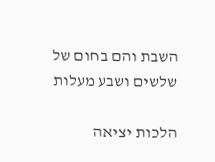השבת והם בחום של שלשים ושבע מעלות

הלכות יציאה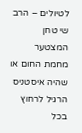לטיולים – הרב שי טחן המצטער מחמת החום או שהיה איסטניס הרגיל לרחוץ בכל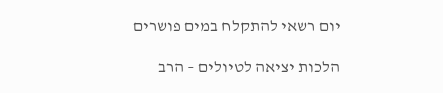יום רשאי להתקלח במים פושרים

הלכות יציאה לטיולים – הרב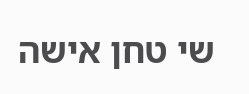שי טחן אישה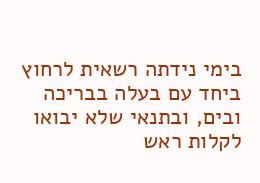בימי נידתה רשאית לרחוץ ביחד עם בעלה בבריכה ובים, ובתנאי שלא יבואו לקלות ראש